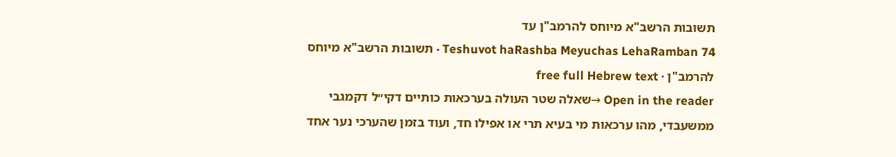תשובות הרשב"א מיוחס להרמב"ן עד
Teshuvot haRashba Meyuchas LehaRamban 74 · תשובות הרשב"א מיוחס להרמב"ן · free full Hebrew text
Open in the reader →שאלה שטר העולה בערכאות כותיים דקי״ל דקמגבי ממשעבדי, מהו ערכאות מי בעיא תרי או אפילו חד, ועוד בזמן שהערכי נער אחד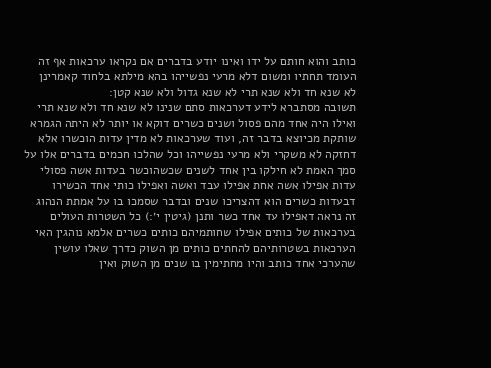כותב והוא חותם על ידו ואינו יודע בדברים אם נקראו ערכאות אף זה העומד תחתיו ומשום דלא מרעי נפשייהו בהא מילתא בלחוד קאמרינן לא שנא חד ולא שנא תרי לא שנא גדול ולא שנא קטן:
תשובה מסתברא לידע דערכאות סתם שנינו לא שנא חד ולא שנא תרי ואילו היה אחד מהם פסול ושנים כשרים דוקא או יותר לא היתה הגמרא שותקת מכיוצא בדבר זה, ועוד שערכאות לא מדין עדות הוכשרו אלא דחזקה לא משקרי ולא מרעי נפשייהו וכל שהלכו חכמים בדברים אלו על סמך האמת לא חילקו בין אחד לשנים שכשהוכשר בעדות אשה פסולי עדות אפילו אשה אחת אפילו עבד ואשה ואפילו כותי אחד הכשירו דבעדות כשרים הוא דהצריכו שנים ובדבר שסמכו בו על אמתת הנהוג זה נראה דאפילו עד אחד כשר ותנן (גיטין י׳:) כל השטרות העולים בערכאות של כותים אפילו שחותמיהם כותים כשרים אלמא נוהגין האי הערכאות בשטרותיהם להחתים כותים מן השוק כדרך שאלו עושין שהערכי אחד כותב והיו מחתימין בו שנים מן השוק ואין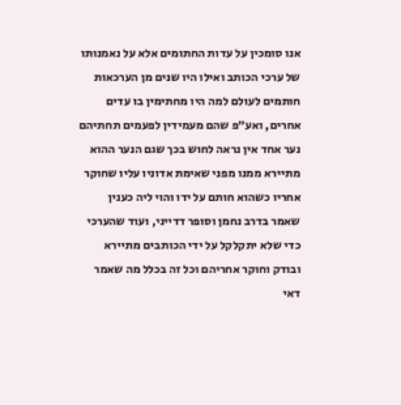אנו סומכין על עדות החתומים אלא על נאמנותו של ערכי הכותב ואילו היו שנים מן הערכאות חותמים לעולם למה היו מחתימין בו עדים אחרים, ואע״פ שהם מעמידין לפעמים תחתיהם נער אחד אין נראה לחוש בכך שגם הנער ההוא מתיירא ממנו מפני שאימת אדוניו עליו שחוקר אחריו כשהוא חותם על ידו והוי ליה כענין שאמר בדרב נחמן וסופר דדייני, ועוד שהערכי כדי שלא יתקלקל על ידי הכותבים מתיירא ובודק וחוקר אחריהם וכל זה בכלל מה שאמר דאי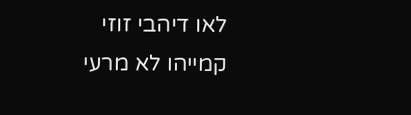לאו דיהבי זוזי קמייהו לא מרעי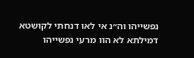נפשייהו וה״נ אי לאו דנחתי לקושטא דמילתא לא הוו מרעי נפשייהו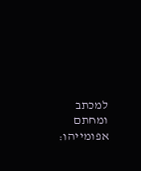למכתב ומחתם אפומייהו: